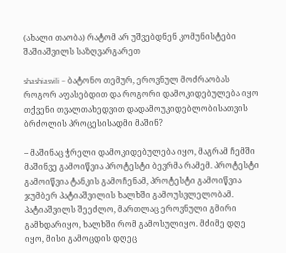(ახალი თაობა) რატომ არ უშვებდნენ კომუნისტები შაშიაშვილს საზღვარგარეთ

shashiasvili – ბატონო თემურ, ეროვნულ მოძრაობას როგორ აფასებდით და როგორი დამოკიდებულება იყო თქვენი თვალთახედვით დადამოუკიდებლობისათვის ბრძოლის პროცესისადმი მაშინ?

– მაშინაც ჭრელი დამოკიდებულება იყო, მაგრამ ჩემში მაშინვე გამოიწვია პროტესტი ბევრმა რამემ. პროტესტი გამოიწვია ტანკის გამოჩენამ, პროტესტი გამოიწვია ჯუმბერ პატიაშვილის ხალხში გამოუსვლელობამ. პატიაშვილს შეეძლო, მართლაც ეროვნული გმირი გამხდარიყო, ხალხში რომ გამოსულიყო. მძიმე დღე იყო, მისი გამოცდის დღეც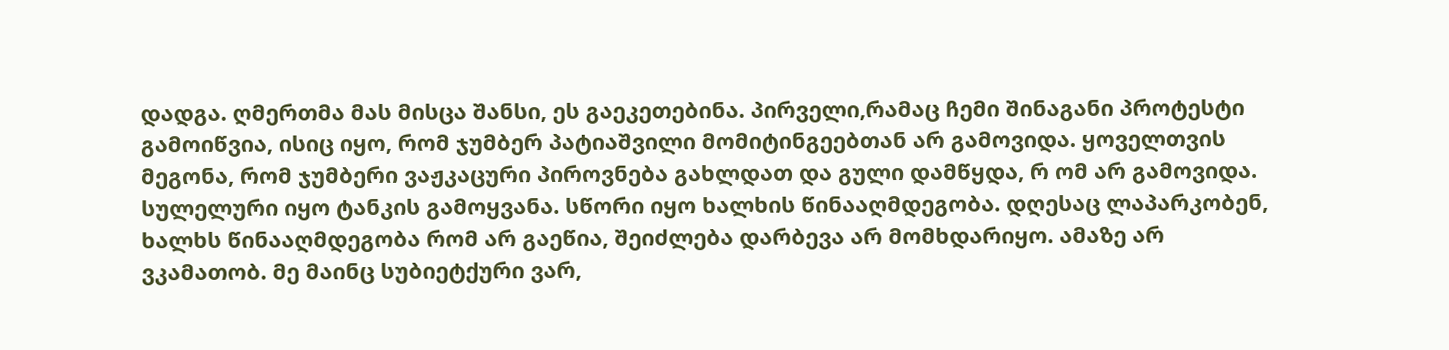დადგა. ღმერთმა მას მისცა შანსი, ეს გაეკეთებინა. პირველი,რამაც ჩემი შინაგანი პროტესტი გამოიწვია, ისიც იყო, რომ ჯუმბერ პატიაშვილი მომიტინგეებთან არ გამოვიდა. ყოველთვის მეგონა, რომ ჯუმბერი ვაჟკაცური პიროვნება გახლდათ და გული დამწყდა, რ ომ არ გამოვიდა. სულელური იყო ტანკის გამოყვანა. სწორი იყო ხალხის წინააღმდეგობა. დღესაც ლაპარკობენ, ხალხს წინააღმდეგობა რომ არ გაეწია, შეიძლება დარბევა არ მომხდარიყო. ამაზე არ ვკამათობ. მე მაინც სუბიეტქური ვარ,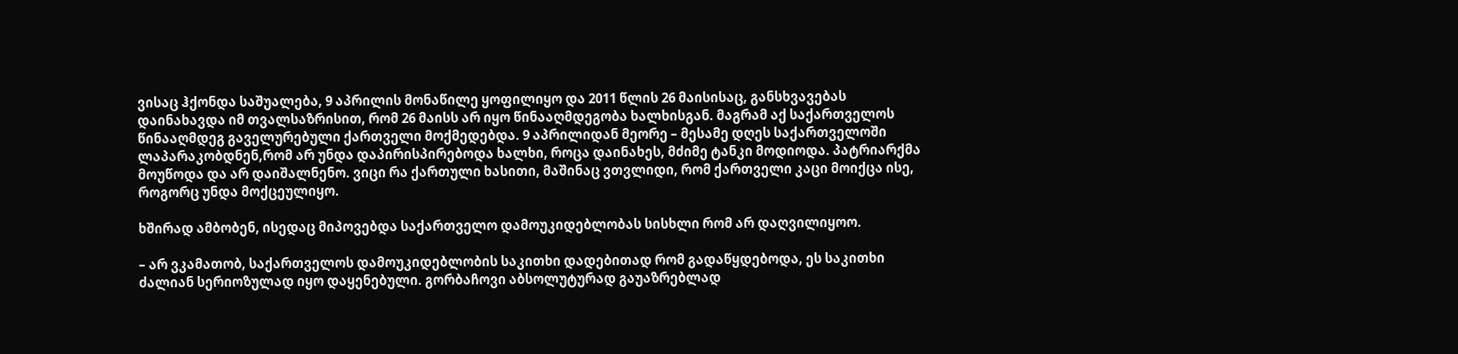ვისაც ჰქონდა საშუალება, 9 აპრილის მონაწილე ყოფილიყო და 2011 წლის 26 მაისისაც, განსხვავებას დაინახავდა იმ თვალსაზრისით, რომ 26 მაისს არ იყო წინააღმდეგობა ხალხისგან. მაგრამ აქ საქართველოს წინააღმდეგ გაველურებული ქართველი მოქმედებდა. 9 აპრილიდან მეორე – მესამე დღეს საქართველოში ლაპარაკობდნენ,რომ არ უნდა დაპირისპირებოდა ხალხი, როცა დაინახეს, მძიმე ტანკი მოდიოდა. პატრიარქმა მოუწოდა და არ დაიშალნენო. ვიცი რა ქართული ხასითი, მაშინაც ვთვლიდი, რომ ქართველი კაცი მოიქცა ისე, როგორც უნდა მოქცეულიყო.

ხშირად ამბობენ, ისედაც მიპოვებდა საქართველო დამოუკიდებლობას სისხლი რომ არ დაღვილიყოო.

– არ ვკამათობ, საქართველოს დამოუკიდებლობის საკითხი დადებითად რომ გადაწყდებოდა, ეს საკითხი ძალიან სერიოზულად იყო დაყენებული. გორბაჩოვი აბსოლუტურად გაუაზრებლად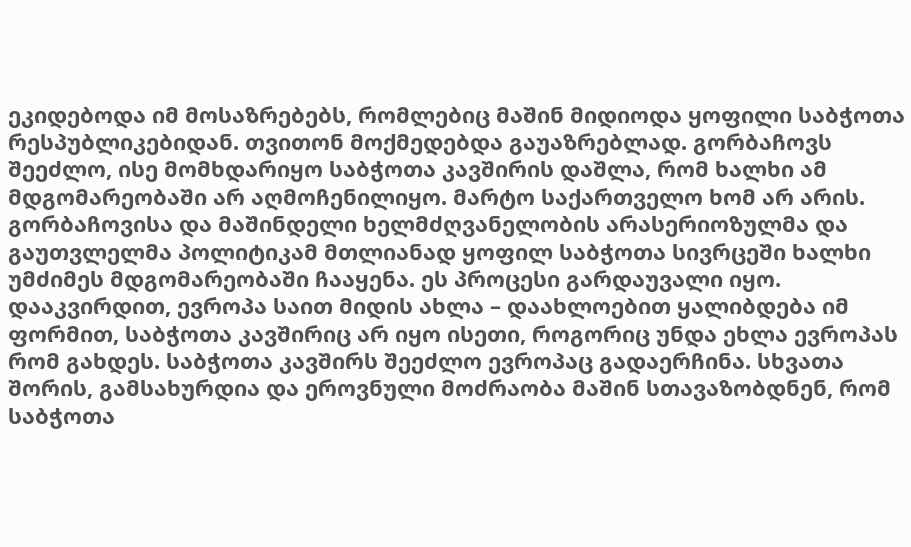ეკიდებოდა იმ მოსაზრებებს, რომლებიც მაშინ მიდიოდა ყოფილი საბჭოთა რესპუბლიკებიდან. თვითონ მოქმედებდა გაუაზრებლად. გორბაჩოვს შეეძლო, ისე მომხდარიყო საბჭოთა კავშირის დაშლა, რომ ხალხი ამ მდგომარეობაში არ აღმოჩენილიყო. მარტო საქართველო ხომ არ არის. გორბაჩოვისა და მაშინდელი ხელმძღვანელობის არასერიოზულმა და გაუთვლელმა პოლიტიკამ მთლიანად ყოფილ საბჭოთა სივრცეში ხალხი უმძიმეს მდგომარეობაში ჩააყენა. ეს პროცესი გარდაუვალი იყო. დააკვირდით, ევროპა საით მიდის ახლა – დაახლოებით ყალიბდება იმ ფორმით, საბჭოთა კავშირიც არ იყო ისეთი, როგორიც უნდა ეხლა ევროპას რომ გახდეს. საბჭოთა კავშირს შეეძლო ევროპაც გადაერჩინა. სხვათა შორის, გამსახურდია და ეროვნული მოძრაობა მაშინ სთავაზობდნენ, რომ საბჭოთა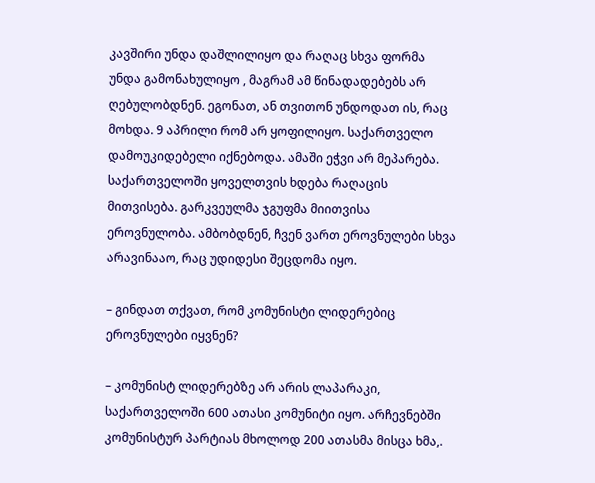კავშირი უნდა დაშლილიყო და რაღაც სხვა ფორმა უნდა გამონახულიყო , მაგრამ ამ წინადადებებს არ ღებულობდნენ. ეგონათ, ან თვითონ უნდოდათ ის, რაც მოხდა. 9 აპრილი რომ არ ყოფილიყო. საქართველო დამოუკიდებელი იქნებოდა. ამაში ეჭვი არ მეპარება. საქართველოში ყოველთვის ხდება რაღაცის მითვისება. გარკვეულმა ჯგუფმა მიითვისა ეროვნულობა. ამბობდნენ, ჩვენ ვართ ეროვნულები სხვა არავინააო, რაც უდიდესი შეცდომა იყო.

– გინდათ თქვათ, რომ კომუნისტი ლიდერებიც ეროვნულები იყვნენ?

– კომუნისტ ლიდერებზე არ არის ლაპარაკი, საქართველოში 600 ათასი კომუნიტი იყო. არჩევნებში კომუნისტურ პარტიას მხოლოდ 200 ათასმა მისცა ხმა,.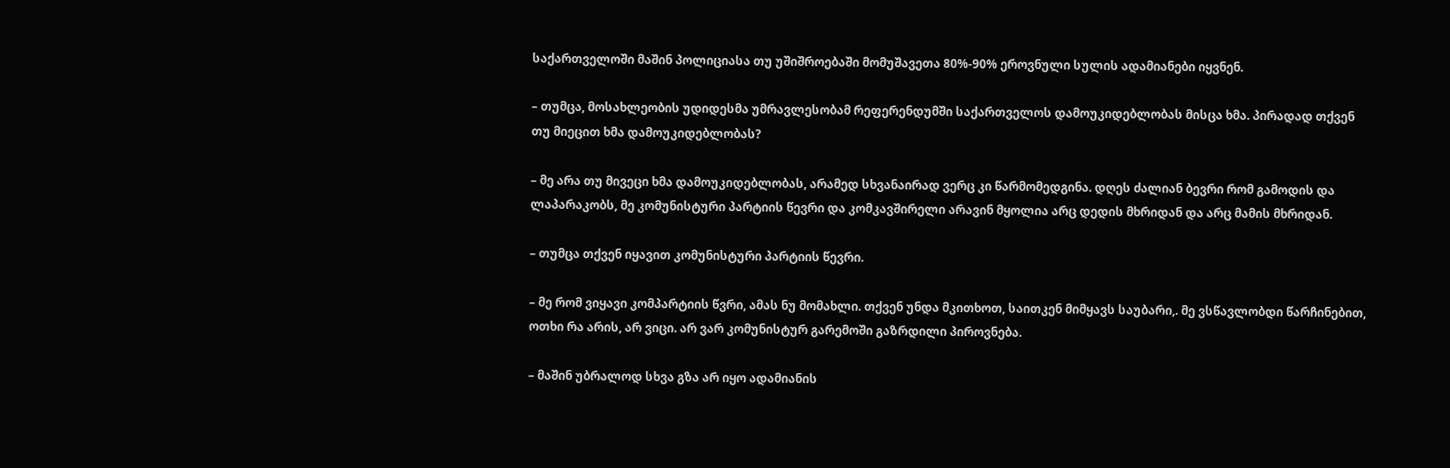საქართველოში მაშინ პოლიციასა თუ უშიშროებაში მომუშავეთა 80%-90% ეროვნული სულის ადამიანები იყვნენ.

– თუმცა, მოსახლეობის უდიდესმა უმრავლესობამ რეფერენდუმში საქართველოს დამოუკიდებლობას მისცა ხმა. პირადად თქვენ თუ მიეცით ხმა დამოუკიდებლობას?

– მე არა თუ მივეცი ხმა დამოუკიდებლობას, არამედ სხვანაირად ვერც კი წარმომედგინა. დღეს ძალიან ბევრი რომ გამოდის და ლაპარაკობს, მე კომუნისტური პარტიის წევრი და კომკავშირელი არავინ მყოლია არც დედის მხრიდან და არც მამის მხრიდან.

– თუმცა თქვენ იყავით კომუნისტური პარტიის წევრი.

– მე რომ ვიყავი კომპარტიის წვრი, ამას ნუ მომახლი. თქვენ უნდა მკითხოთ, საითკენ მიმყავს საუბარი,. მე ვსწავლობდი წარჩინებით, ოთხი რა არის, არ ვიცი. არ ვარ კომუნისტურ გარემოში გაზრდილი პიროვნება.

– მაშინ უბრალოდ სხვა გზა არ იყო ადამიანის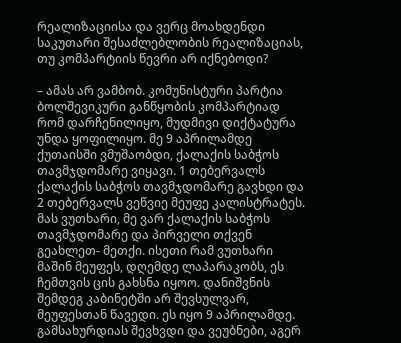რეალიზაციისა და ვერც მოახდენდი საკუთარი შესაძლებლობის რეალიზაციას, თუ კომპარტიის წევრი არ იქნებოდი?

– ამას არ ვამბობ. კომუნისტური პარტია ბოლშევიკური განწყობის კომპარტიად რომ დარჩენილიყო, მუდმივი დიქტატურა უნდა ყოფილიყო. მე 9 აპრილამდე ქუთაისში ვმუშაობდი, ქალაქის საბჭოს თავმჯდომარე ვიყავი. 1 თებერვალს ქალაქის საბჭოს თავმჯდომარე გავხდი და 2 თებერვალს ვეწვიე მეუფე კალისტრატეს. მას ვუთხარი, მე ვარ ქალაქის საბჭოს თავმჯდომარე და პირველი თქვენ გეახლეთ- მეთქი. ისეთი რამ ვუთხარი მაშინ მეუფეს, დღემდე ლაპარაკობს, ეს ჩემთვის ცის გახსნა იყოო. დანიშვნის შემდეგ კაბინეტში არ შევსულვარ, მეუფესთან წავედი. ეს იყო 9 აპრილამდე. გამსახურდიას შევხვდი და ვეუბნები, აგერ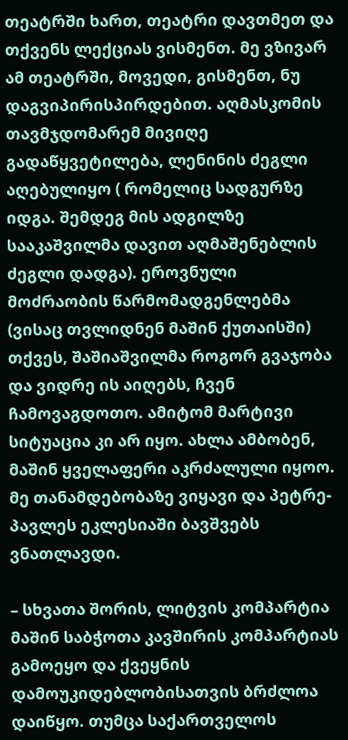თეატრში ხართ, თეატრი დავთმეთ და თქვენს ლექციას ვისმენთ. მე ვზივარ ამ თეატრში, მოვედი, გისმენთ, ნუ დაგვიპირისპირდებით. აღმასკომის თავმჯდომარემ მივიღე გადაწყვეტილება, ლენინის ძეგლი აღებულიყო ( რომელიც სადგურზე იდგა. შემდეგ მის ადგილზე სააკაშვილმა დავით აღმაშენებლის ძეგლი დადგა). ეროვნული მოძრაობის წარმომადგენლებმა (ვისაც თვლიდნენ მაშინ ქუთაისში) თქვეს, შაშიაშვილმა როგორ გვაჯობა და ვიდრე ის აიღებს, ჩვენ ჩამოვაგდოთო. ამიტომ მარტივი სიტუაცია კი არ იყო. ახლა ამბობენ, მაშინ ყველაფერი აკრძალული იყოო. მე თანამდებობაზე ვიყავი და პეტრე-პავლეს ეკლესიაში ბავშვებს ვნათლავდი.

– სხვათა შორის, ლიტვის კომპარტია მაშინ საბჭოთა კავშირის კომპარტიას გამოეყო და ქვეყნის დამოუკიდებლობისათვის ბრძლოა დაიწყო. თუმცა საქართველოს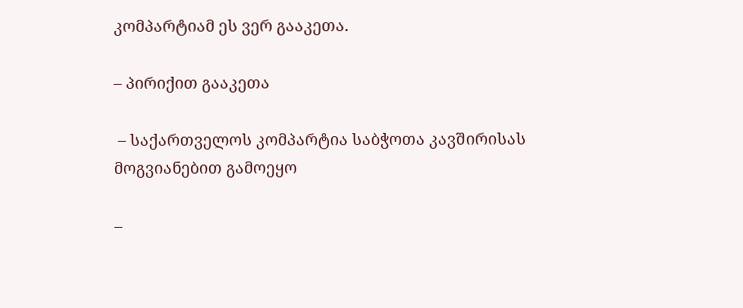კომპარტიამ ეს ვერ გააკეთა.

– პირიქით გააკეთა

 – საქართველოს კომპარტია საბჭოთა კავშირისას მოგვიანებით გამოეყო

–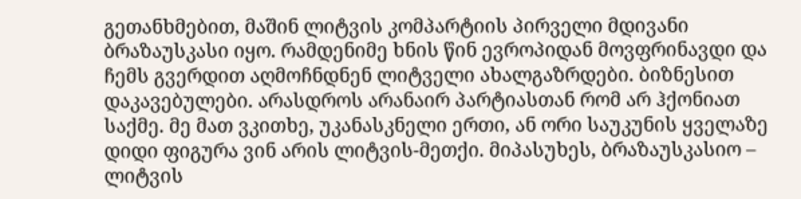გეთანხმებით, მაშინ ლიტვის კომპარტიის პირველი მდივანი ბრაზაუსკასი იყო. რამდენიმე ხნის წინ ევროპიდან მოვფრინავდი და ჩემს გვერდით აღმოჩნდნენ ლიტველი ახალგაზრდები. ბიზნესით დაკავებულები. არასდროს არანაირ პარტიასთან რომ არ ჰქონიათ საქმე. მე მათ ვკითხე, უკანასკნელი ერთი, ან ორი საუკუნის ყველაზე დიდი ფიგურა ვინ არის ლიტვის-მეთქი. მიპასუხეს, ბრაზაუსკასიო – ლიტვის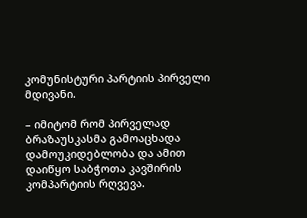კომუნისტური პარტიის პირველი მდივანი.

– იმიტომ რომ პირველად ბრაზაუსკასმა გამოაცხადა დამოუკიდებლობა და ამით დაიწყო საბჭოთა კავშირის კომპარტიის რღვევა.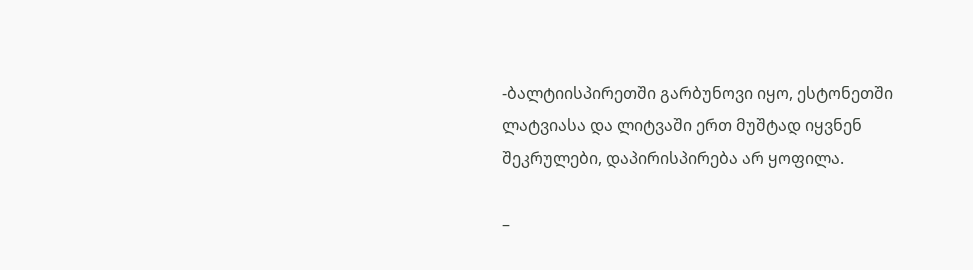-ბალტიისპირეთში გარბუნოვი იყო, ესტონეთში ლატვიასა და ლიტვაში ერთ მუშტად იყვნენ შეკრულები, დაპირისპირება არ ყოფილა.

–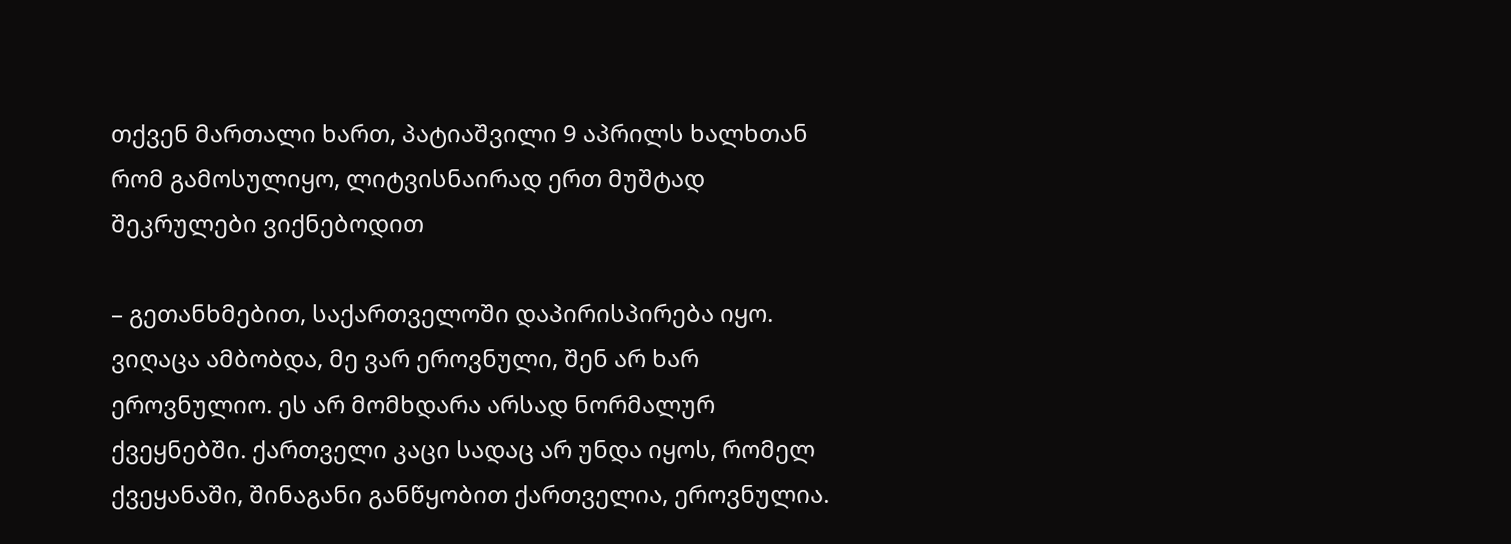თქვენ მართალი ხართ, პატიაშვილი 9 აპრილს ხალხთან რომ გამოსულიყო, ლიტვისნაირად ერთ მუშტად შეკრულები ვიქნებოდით

– გეთანხმებით, საქართველოში დაპირისპირება იყო. ვიღაცა ამბობდა, მე ვარ ეროვნული, შენ არ ხარ ეროვნულიო. ეს არ მომხდარა არსად ნორმალურ ქვეყნებში. ქართველი კაცი სადაც არ უნდა იყოს, რომელ ქვეყანაში, შინაგანი განწყობით ქართველია, ეროვნულია.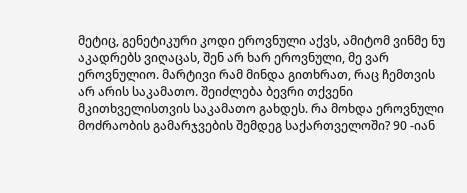მეტიც, გენეტიკური კოდი ეროვნული აქვს, ამიტომ ვინმე ნუ აკადრებს ვიღაცას, შენ არ ხარ ეროვნული, მე ვარ ეროვნულიო. მარტივი რამ მინდა გითხრათ, რაც ჩემთვის არ არის საკამათო. შეიძლება ბევრი თქვენი მკითხველისთვის საკამათო გახდეს. რა მოხდა ეროვნული მოძრაობის გამარჯვების შემდეგ საქართველოში? 90 -იან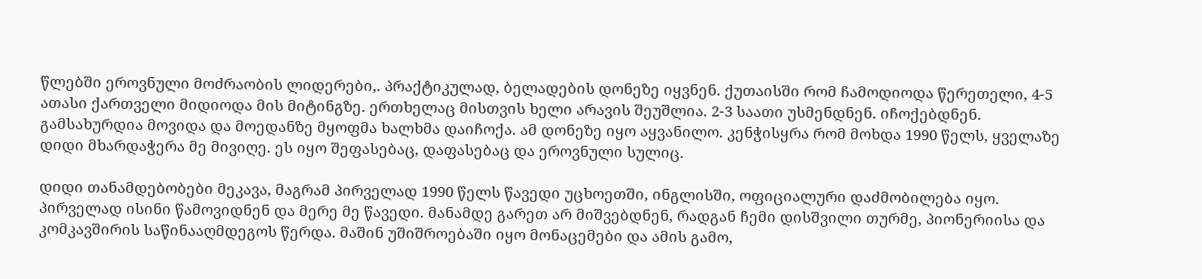წლებში ეროვნული მოძრაობის ლიდერები,. პრაქტიკულად, ბელადების დონეზე იყვნენ. ქუთაისში რომ ჩამოდიოდა წერეთელი, 4-5 ათასი ქართველი მიდიოდა მის მიტინგზე. ერთხელაც მისთვის ხელი არავის შეუშლია. 2-3 საათი უსმენდნენ. იჩოქებდნენ. გამსახურდია მოვიდა და მოედანზე მყოფმა ხალხმა დაიჩოქა. ამ დონეზე იყო აყვანილო. კენჭისყრა რომ მოხდა 1990 წელს, ყველაზე დიდი მხარდაჭერა მე მივიღე. ეს იყო შეფასებაც, დაფასებაც და ეროვნული სულიც.

დიდი თანამდებობები მეკავა, მაგრამ პირველად 1990 წელს წავედი უცხოეთში, ინგლისში, ოფიციალური დაძმობილება იყო. პირველად ისინი წამოვიდნენ და მერე მე წავედი. მანამდე გარეთ არ მიშვებდნენ, რადგან ჩემი დისშვილი თურმე, პიონერიისა და კომკავშირის საწინააღმდეგოს წერდა. მაშინ უშიშროებაში იყო მონაცემები და ამის გამო,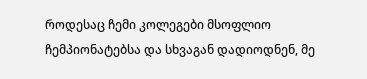როდესაც ჩემი კოლეგები მსოფლიო ჩემპიონატებსა და სხვაგან დადიოდნენ, მე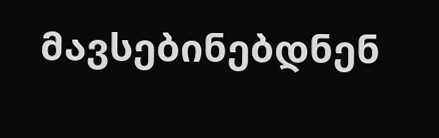მავსებინებდნენ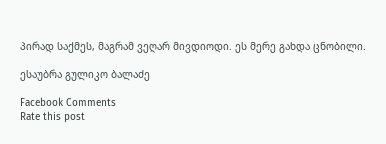პირად საქმეს, მაგრამ ვეღარ მივდიოდი. ეს მერე გახდა ცნობილი.

ესაუბრა გულიკო ბალაძე

Facebook Comments
Rate this post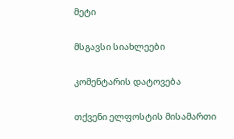მეტი

მსგავსი სიახლეები

კომენტარის დატოვება

თქვენი ელფოსტის მისამართი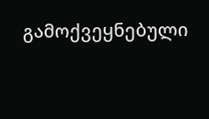გამოქვეყნებული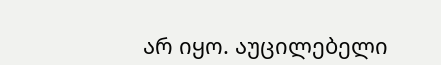არ იყო. აუცილებელი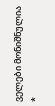ველები მონიშნულია *